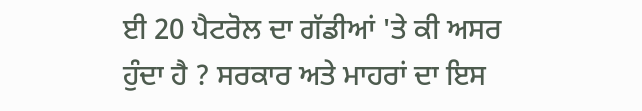ਈ 20 ਪੈਟਰੋਲ ਦਾ ਗੱਡੀਆਂ 'ਤੇ ਕੀ ਅਸਰ ਹੁੰਦਾ ਹੈ ? ਸਰਕਾਰ ਅਤੇ ਮਾਹਰਾਂ ਦਾ ਇਸ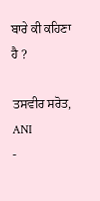ਬਾਰੇ ਕੀ ਕਹਿਣਾ ਹੈ ?

ਤਸਵੀਰ ਸਰੋਤ, ANI
-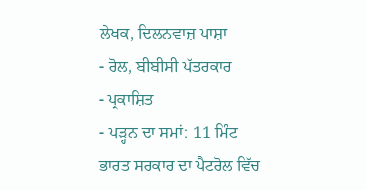ਲੇਖਕ, ਦਿਲਨਵਾਜ਼ ਪਾਸ਼ਾ
- ਰੋਲ, ਬੀਬੀਸੀ ਪੱਤਰਕਾਰ
- ਪ੍ਰਕਾਸ਼ਿਤ
- ਪੜ੍ਹਨ ਦਾ ਸਮਾਂ: 11 ਮਿੰਟ
ਭਾਰਤ ਸਰਕਾਰ ਦਾ ਪੈਟਰੋਲ ਵਿੱਚ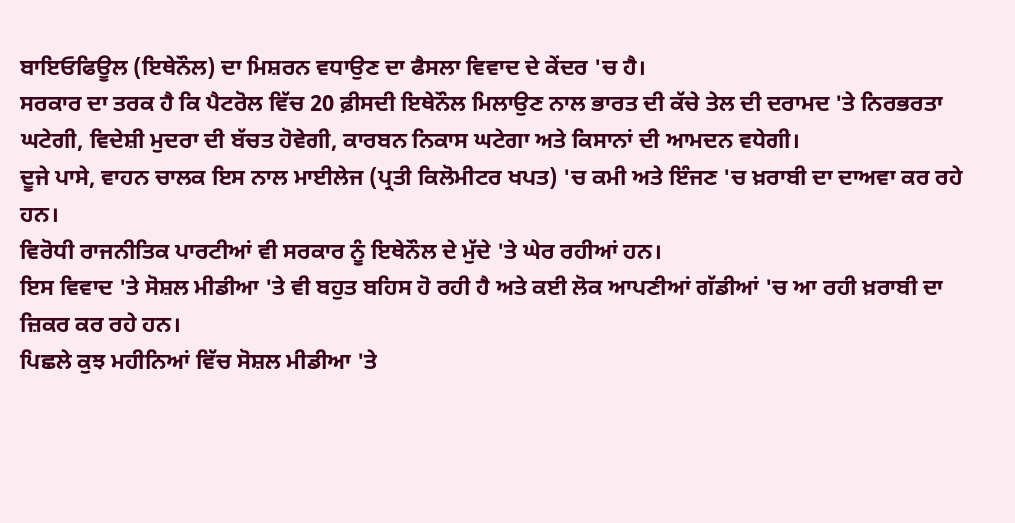ਬਾਇਓਫਿਊਲ (ਇਥੇਨੌਲ) ਦਾ ਮਿਸ਼ਰਨ ਵਧਾਉਣ ਦਾ ਫੈਸਲਾ ਵਿਵਾਦ ਦੇ ਕੇਂਦਰ 'ਚ ਹੈ।
ਸਰਕਾਰ ਦਾ ਤਰਕ ਹੈ ਕਿ ਪੈਟਰੋਲ ਵਿੱਚ 20 ਫ਼ੀਸਦੀ ਇਥੇਨੌਲ ਮਿਲਾਉਣ ਨਾਲ ਭਾਰਤ ਦੀ ਕੱਚੇ ਤੇਲ ਦੀ ਦਰਾਮਦ 'ਤੇ ਨਿਰਭਰਤਾ ਘਟੇਗੀ, ਵਿਦੇਸ਼ੀ ਮੁਦਰਾ ਦੀ ਬੱਚਤ ਹੋਵੇਗੀ, ਕਾਰਬਨ ਨਿਕਾਸ ਘਟੇਗਾ ਅਤੇ ਕਿਸਾਨਾਂ ਦੀ ਆਮਦਨ ਵਧੇਗੀ।
ਦੂਜੇ ਪਾਸੇ, ਵਾਹਨ ਚਾਲਕ ਇਸ ਨਾਲ ਮਾਈਲੇਜ (ਪ੍ਰਤੀ ਕਿਲੋਮੀਟਰ ਖਪਤ) 'ਚ ਕਮੀ ਅਤੇ ਇੰਜਣ 'ਚ ਖ਼ਰਾਬੀ ਦਾ ਦਾਅਵਾ ਕਰ ਰਹੇ ਹਨ।
ਵਿਰੋਧੀ ਰਾਜਨੀਤਿਕ ਪਾਰਟੀਆਂ ਵੀ ਸਰਕਾਰ ਨੂੰ ਇਥੇਨੌਲ ਦੇ ਮੁੱਦੇ 'ਤੇ ਘੇਰ ਰਹੀਆਂ ਹਨ।
ਇਸ ਵਿਵਾਦ 'ਤੇ ਸੋਸ਼ਲ ਮੀਡੀਆ 'ਤੇ ਵੀ ਬਹੁਤ ਬਹਿਸ ਹੋ ਰਹੀ ਹੈ ਅਤੇ ਕਈ ਲੋਕ ਆਪਣੀਆਂ ਗੱਡੀਆਂ 'ਚ ਆ ਰਹੀ ਖ਼ਰਾਬੀ ਦਾ ਜ਼ਿਕਰ ਕਰ ਰਹੇ ਹਨ।
ਪਿਛਲੇ ਕੁਝ ਮਹੀਨਿਆਂ ਵਿੱਚ ਸੋਸ਼ਲ ਮੀਡੀਆ 'ਤੇ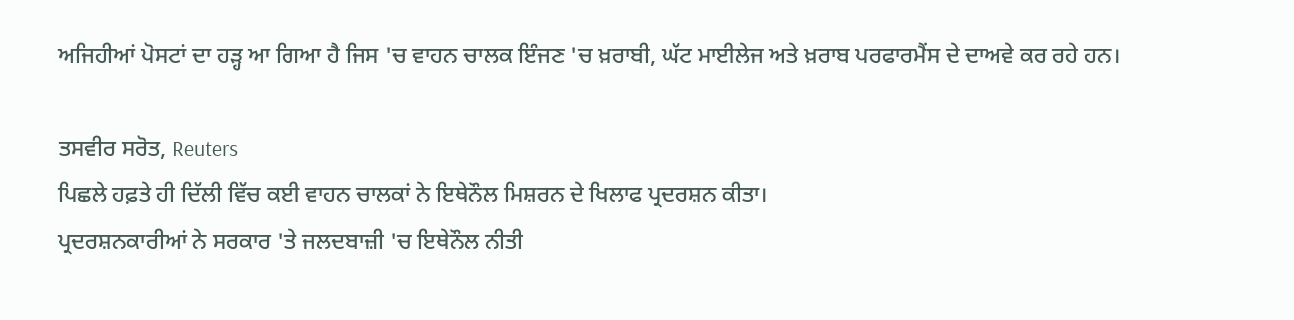ਅਜਿਹੀਆਂ ਪੋਸਟਾਂ ਦਾ ਹੜ੍ਹ ਆ ਗਿਆ ਹੈ ਜਿਸ 'ਚ ਵਾਹਨ ਚਾਲਕ ਇੰਜਣ 'ਚ ਖ਼ਰਾਬੀ, ਘੱਟ ਮਾਈਲੇਜ ਅਤੇ ਖ਼ਰਾਬ ਪਰਫਾਰਮੈਂਸ ਦੇ ਦਾਅਵੇ ਕਰ ਰਹੇ ਹਨ।

ਤਸਵੀਰ ਸਰੋਤ, Reuters
ਪਿਛਲੇ ਹਫ਼ਤੇ ਹੀ ਦਿੱਲੀ ਵਿੱਚ ਕਈ ਵਾਹਨ ਚਾਲਕਾਂ ਨੇ ਇਥੇਨੌਲ ਮਿਸ਼ਰਨ ਦੇ ਖਿਲਾਫ ਪ੍ਰਦਰਸ਼ਨ ਕੀਤਾ।
ਪ੍ਰਦਰਸ਼ਨਕਾਰੀਆਂ ਨੇ ਸਰਕਾਰ 'ਤੇ ਜਲਦਬਾਜ਼ੀ 'ਚ ਇਥੇਨੌਲ ਨੀਤੀ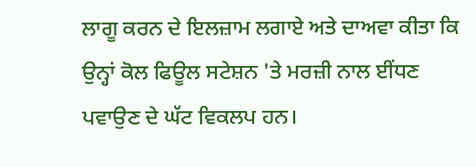ਲਾਗੂ ਕਰਨ ਦੇ ਇਲਜ਼ਾਮ ਲਗਾਏ ਅਤੇ ਦਾਅਵਾ ਕੀਤਾ ਕਿ ਉਨ੍ਹਾਂ ਕੋਲ ਫਿਊਲ ਸਟੇਸ਼ਨ 'ਤੇ ਮਰਜ਼ੀ ਨਾਲ ਈਂਧਣ ਪਵਾਉਣ ਦੇ ਘੱਟ ਵਿਕਲਪ ਹਨ।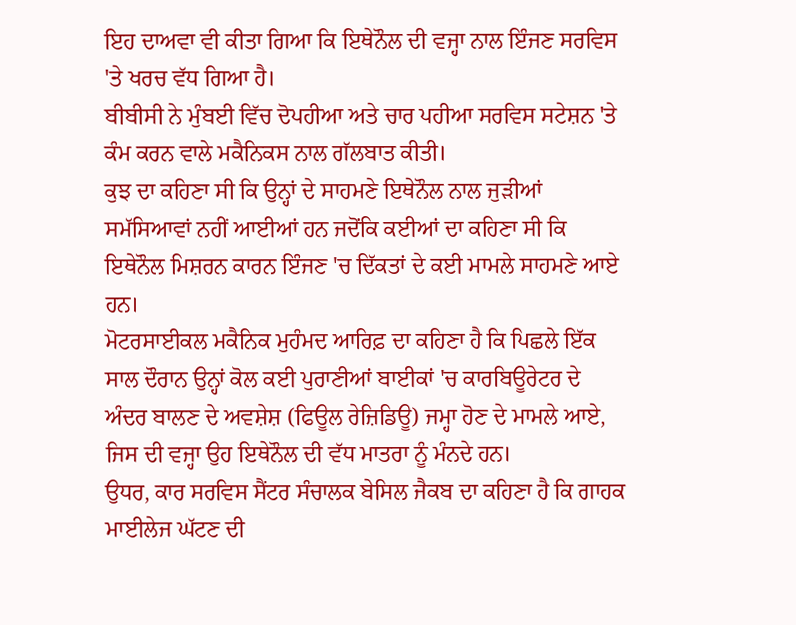ਇਹ ਦਾਅਵਾ ਵੀ ਕੀਤਾ ਗਿਆ ਕਿ ਇਥੇਨੌਲ ਦੀ ਵਜ੍ਹਾ ਨਾਲ ਇੰਜਣ ਸਰਵਿਸ 'ਤੇ ਖਰਚ ਵੱਧ ਗਿਆ ਹੈ।
ਬੀਬੀਸੀ ਨੇ ਮੁੰਬਈ ਵਿੱਚ ਦੋਪਹੀਆ ਅਤੇ ਚਾਰ ਪਹੀਆ ਸਰਵਿਸ ਸਟੇਸ਼ਨ 'ਤੇ ਕੰਮ ਕਰਨ ਵਾਲੇ ਮਕੈਨਿਕਸ ਨਾਲ ਗੱਲਬਾਤ ਕੀਤੀ।
ਕੁਝ ਦਾ ਕਹਿਣਾ ਸੀ ਕਿ ਉਨ੍ਹਾਂ ਦੇ ਸਾਹਮਣੇ ਇਥੇਨੌਲ ਨਾਲ ਜੁੜੀਆਂ ਸਮੱਸਿਆਵਾਂ ਨਹੀਂ ਆਈਆਂ ਹਨ ਜਦੋਂਕਿ ਕਈਆਂ ਦਾ ਕਹਿਣਾ ਸੀ ਕਿ ਇਥੇਨੌਲ ਮਿਸ਼ਰਨ ਕਾਰਨ ਇੰਜਣ 'ਚ ਦਿੱਕਤਾਂ ਦੇ ਕਈ ਮਾਮਲੇ ਸਾਹਮਣੇ ਆਏ ਹਨ।
ਮੋਟਰਸਾਈਕਲ ਮਕੈਨਿਕ ਮੁਹੰਮਦ ਆਰਿਫ਼ ਦਾ ਕਹਿਣਾ ਹੈ ਕਿ ਪਿਛਲੇ ਇੱਕ ਸਾਲ ਦੌਰਾਨ ਉਨ੍ਹਾਂ ਕੋਲ ਕਈ ਪੁਰਾਣੀਆਂ ਬਾਈਕਾਂ 'ਚ ਕਾਰਬਿਊਰੇਟਰ ਦੇ ਅੰਦਰ ਬਾਲਣ ਦੇ ਅਵਸ਼ੇਸ਼ (ਫਿਊਲ ਰੇਜ਼ਿਡਿਊ) ਜਮ੍ਹਾ ਹੋਣ ਦੇ ਮਾਮਲੇ ਆਏ, ਜਿਸ ਦੀ ਵਜ੍ਹਾ ਉਹ ਇਥੇਨੌਲ ਦੀ ਵੱਧ ਮਾਤਰਾ ਨੂੰ ਮੰਨਦੇ ਹਨ।
ਉਧਰ, ਕਾਰ ਸਰਵਿਸ ਸੈਂਟਰ ਸੰਚਾਲਕ ਬੇਸਿਲ ਜੈਕਬ ਦਾ ਕਹਿਣਾ ਹੈ ਕਿ ਗਾਹਕ ਮਾਈਲੇਜ ਘੱਟਣ ਦੀ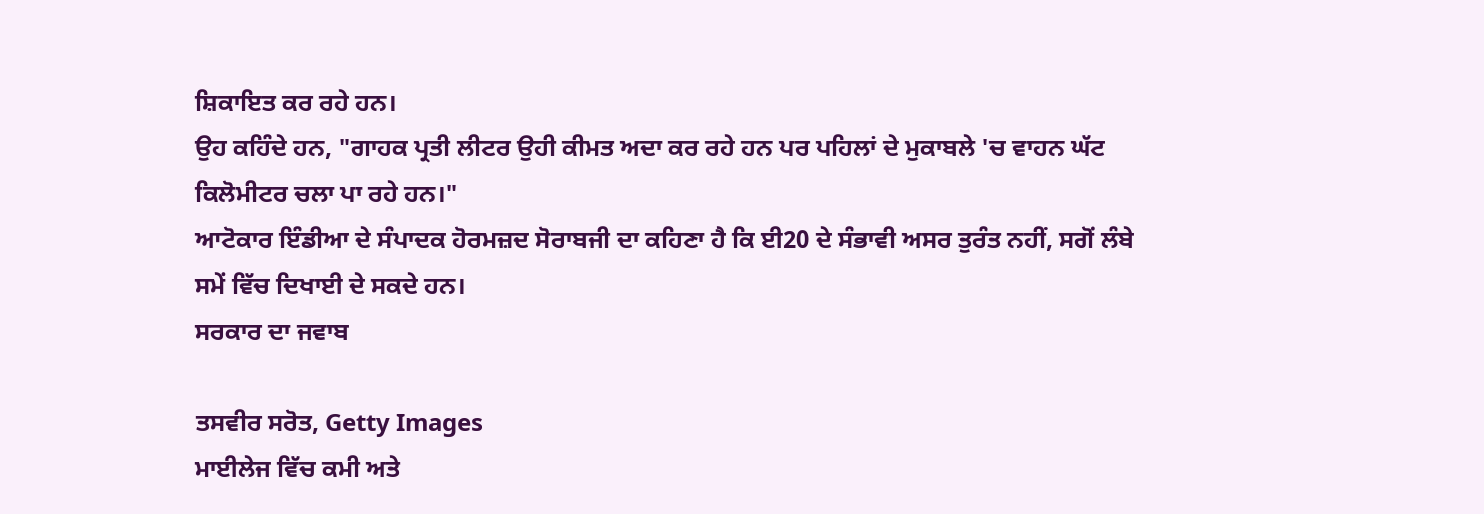ਸ਼ਿਕਾਇਤ ਕਰ ਰਹੇ ਹਨ।
ਉਹ ਕਹਿੰਦੇ ਹਨ, "ਗਾਹਕ ਪ੍ਰਤੀ ਲੀਟਰ ਉਹੀ ਕੀਮਤ ਅਦਾ ਕਰ ਰਹੇ ਹਨ ਪਰ ਪਹਿਲਾਂ ਦੇ ਮੁਕਾਬਲੇ 'ਚ ਵਾਹਨ ਘੱਟ ਕਿਲੋਮੀਟਰ ਚਲਾ ਪਾ ਰਹੇ ਹਨ।"
ਆਟੋਕਾਰ ਇੰਡੀਆ ਦੇ ਸੰਪਾਦਕ ਹੋਰਮਜ਼ਦ ਸੋਰਾਬਜੀ ਦਾ ਕਹਿਣਾ ਹੈ ਕਿ ਈ20 ਦੇ ਸੰਭਾਵੀ ਅਸਰ ਤੁਰੰਤ ਨਹੀਂ, ਸਗੋਂ ਲੰਬੇ ਸਮੇਂ ਵਿੱਚ ਦਿਖਾਈ ਦੇ ਸਕਦੇ ਹਨ।
ਸਰਕਾਰ ਦਾ ਜਵਾਬ

ਤਸਵੀਰ ਸਰੋਤ, Getty Images
ਮਾਈਲੇਜ ਵਿੱਚ ਕਮੀ ਅਤੇ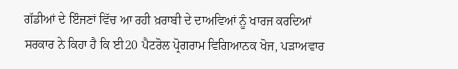ਗੱਡੀਆਂ ਦੇ ਇੰਜਣਾਂ ਵਿੱਚ ਆ ਰਹੀ ਖ਼ਰਾਬੀ ਦੇ ਦਾਅਵਿਆਂ ਨੂੰ ਖਾਰਜ ਕਰਦਿਆਂ ਸਰਕਾਰ ਨੇ ਕਿਹਾ ਹੈ ਕਿ ਈ20 ਪੈਟਰੋਲ ਪ੍ਰੋਗਰਾਮ ਵਿਗਿਆਨਕ ਖੋਜ, ਪੜਾਅਵਾਰ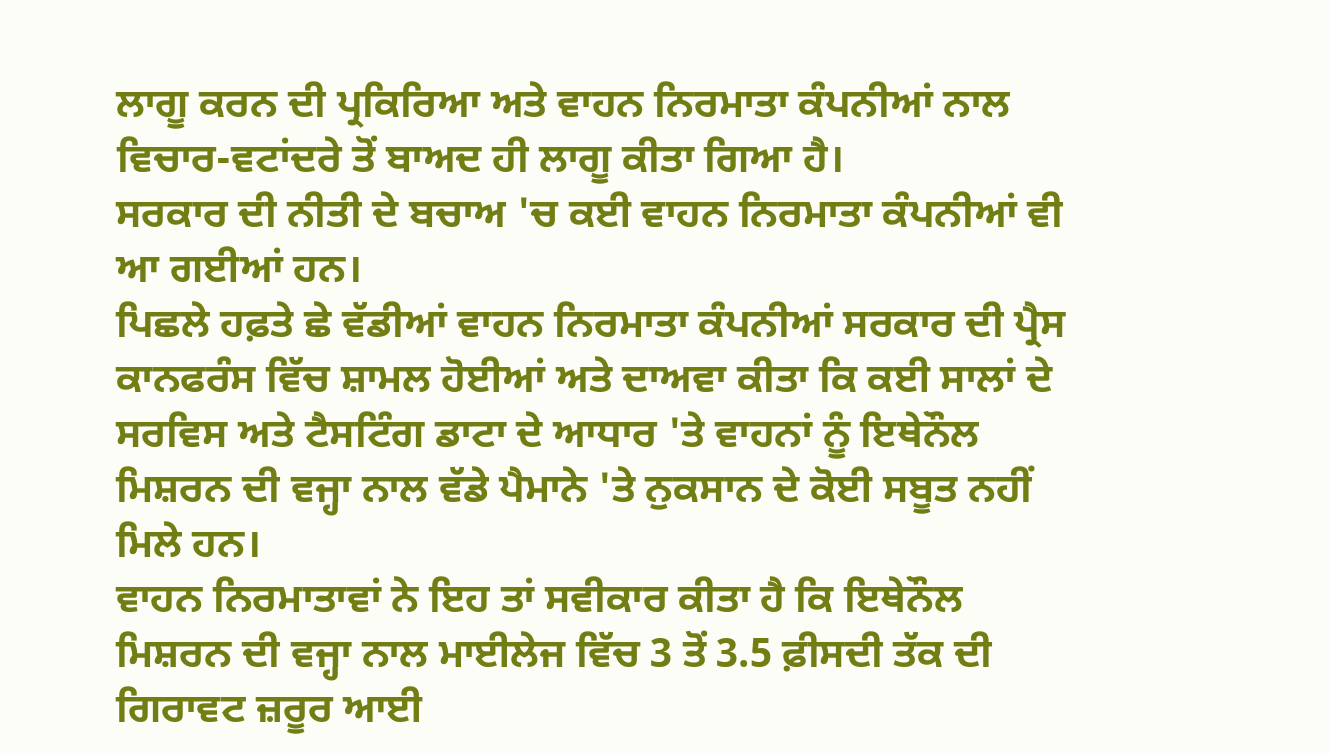ਲਾਗੂ ਕਰਨ ਦੀ ਪ੍ਰਕਿਰਿਆ ਅਤੇ ਵਾਹਨ ਨਿਰਮਾਤਾ ਕੰਪਨੀਆਂ ਨਾਲ ਵਿਚਾਰ-ਵਟਾਂਦਰੇ ਤੋਂ ਬਾਅਦ ਹੀ ਲਾਗੂ ਕੀਤਾ ਗਿਆ ਹੈ।
ਸਰਕਾਰ ਦੀ ਨੀਤੀ ਦੇ ਬਚਾਅ 'ਚ ਕਈ ਵਾਹਨ ਨਿਰਮਾਤਾ ਕੰਪਨੀਆਂ ਵੀ ਆ ਗਈਆਂ ਹਨ।
ਪਿਛਲੇ ਹਫ਼ਤੇ ਛੇ ਵੱਡੀਆਂ ਵਾਹਨ ਨਿਰਮਾਤਾ ਕੰਪਨੀਆਂ ਸਰਕਾਰ ਦੀ ਪ੍ਰੈਸ ਕਾਨਫਰੰਸ ਵਿੱਚ ਸ਼ਾਮਲ ਹੋਈਆਂ ਅਤੇ ਦਾਅਵਾ ਕੀਤਾ ਕਿ ਕਈ ਸਾਲਾਂ ਦੇ ਸਰਵਿਸ ਅਤੇ ਟੈਸਟਿੰਗ ਡਾਟਾ ਦੇ ਆਧਾਰ 'ਤੇ ਵਾਹਨਾਂ ਨੂੰ ਇਥੇਨੌਲ ਮਿਸ਼ਰਨ ਦੀ ਵਜ੍ਹਾ ਨਾਲ ਵੱਡੇ ਪੈਮਾਨੇ 'ਤੇ ਨੁਕਸਾਨ ਦੇ ਕੋਈ ਸਬੂਤ ਨਹੀਂ ਮਿਲੇ ਹਨ।
ਵਾਹਨ ਨਿਰਮਾਤਾਵਾਂ ਨੇ ਇਹ ਤਾਂ ਸਵੀਕਾਰ ਕੀਤਾ ਹੈ ਕਿ ਇਥੇਨੌਲ ਮਿਸ਼ਰਨ ਦੀ ਵਜ੍ਹਾ ਨਾਲ ਮਾਈਲੇਜ ਵਿੱਚ 3 ਤੋਂ 3.5 ਫ਼ੀਸਦੀ ਤੱਕ ਦੀ ਗਿਰਾਵਟ ਜ਼ਰੂਰ ਆਈ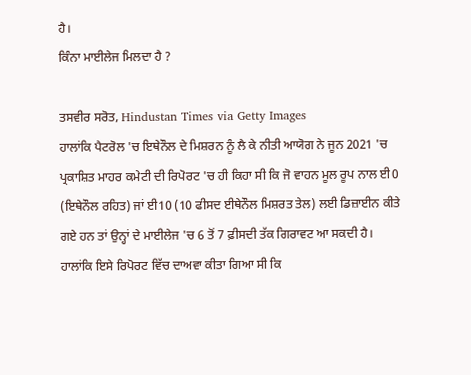ਹੈ।
ਕਿੰਨਾ ਮਾਈਲੇਜ ਮਿਲਦਾ ਹੈ ?

ਤਸਵੀਰ ਸਰੋਤ, Hindustan Times via Getty Images
ਹਾਲਾਂਕਿ ਪੈਟਰੋਲ 'ਚ ਇਥੇਨੌਲ ਦੇ ਮਿਸ਼ਰਨ ਨੂੰ ਲੈ ਕੇ ਨੀਤੀ ਆਯੋਗ ਨੇ ਜੂਨ 2021 'ਚ ਪ੍ਰਕਾਸ਼ਿਤ ਮਾਹਰ ਕਮੇਟੀ ਦੀ ਰਿਪੋਰਟ 'ਚ ਹੀ ਕਿਹਾ ਸੀ ਕਿ ਜੋ ਵਾਹਨ ਮੂਲ ਰੂਪ ਨਾਲ ਈ0 (ਇਥੇਨੌਲ ਰਹਿਤ) ਜਾਂ ਈ10 (10 ਫੀਸਦ ਈਥੇਨੌਲ ਮਿਸ਼ਰਤ ਤੇਲ) ਲਈ ਡਿਜ਼ਾਈਨ ਕੀਤੇ ਗਏ ਹਨ ਤਾਂ ਉਨ੍ਹਾਂ ਦੇ ਮਾਈਲੇਜ 'ਚ 6 ਤੋਂ 7 ਫ਼ੀਸਦੀ ਤੱਕ ਗਿਰਾਵਟ ਆ ਸਕਦੀ ਹੈ।
ਹਾਲਾਂਕਿ ਇਸੇ ਰਿਪੋਰਟ ਵਿੱਚ ਦਾਅਵਾ ਕੀਤਾ ਗਿਆ ਸੀ ਕਿ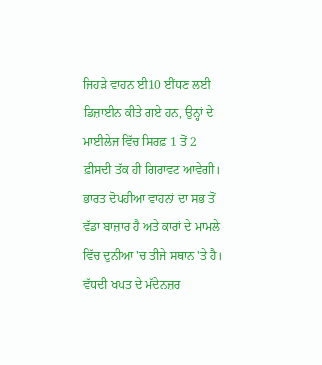ਜਿਹੜੇ ਵਾਹਨ ਈ10 ਈਂਧਣ ਲਈ ਡਿਜ਼ਾਈਨ ਕੀਤੇ ਗਏ ਹਨ, ਉਨ੍ਹਾਂ ਦੇ ਮਾਈਲੇਜ ਵਿੱਚ ਸਿਰਫ਼ 1 ਤੋਂ 2 ਫ਼ੀਸਦੀ ਤੱਕ ਹੀ ਗਿਰਾਵਟ ਆਵੇਗੀ।
ਭਾਰਤ ਦੋਪਹੀਆ ਵਾਹਨਾਂ ਦਾ ਸਭ ਤੋਂ ਵੱਡਾ ਬਾਜ਼ਾਰ ਹੈ ਅਤੇ ਕਾਰਾਂ ਦੇ ਮਾਮਲੇ ਵਿੱਚ ਦੁਨੀਆ 'ਚ ਤੀਜੇ ਸਥਾਨ 'ਤੇ ਹੈ। ਵੱਧਦੀ ਖਪਤ ਦੇ ਮੱਦੇਨਜ਼ਰ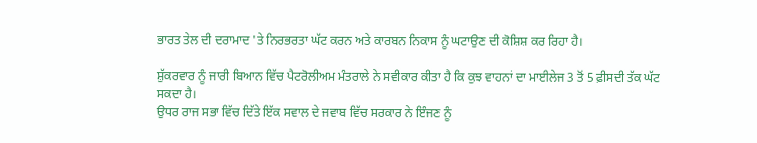ਭਾਰਤ ਤੇਲ ਦੀ ਦਰਾਮਾਦ 'ਤੇ ਨਿਰਭਰਤਾ ਘੱਟ ਕਰਨ ਅਤੇ ਕਾਰਬਨ ਨਿਕਾਸ ਨੂੰ ਘਟਾਉਣ ਦੀ ਕੋਸ਼ਿਸ਼ ਕਰ ਰਿਹਾ ਹੈ।

ਸ਼ੁੱਕਰਵਾਰ ਨੂੰ ਜਾਰੀ ਬਿਆਨ ਵਿੱਚ ਪੈਟਰੋਲੀਅਮ ਮੰਤਰਾਲੇ ਨੇ ਸਵੀਕਾਰ ਕੀਤਾ ਹੈ ਕਿ ਕੁਝ ਵਾਹਨਾਂ ਦਾ ਮਾਈਲੇਜ 3 ਤੋਂ 5 ਫ਼ੀਸਦੀ ਤੱਕ ਘੱਟ ਸਕਦਾ ਹੈ।
ਉਧਰ ਰਾਜ ਸਭਾ ਵਿੱਚ ਦਿੱਤੇ ਇੱਕ ਸਵਾਲ ਦੇ ਜਵਾਬ ਵਿੱਚ ਸਰਕਾਰ ਨੇ ਇੰਜਣ ਨੂੰ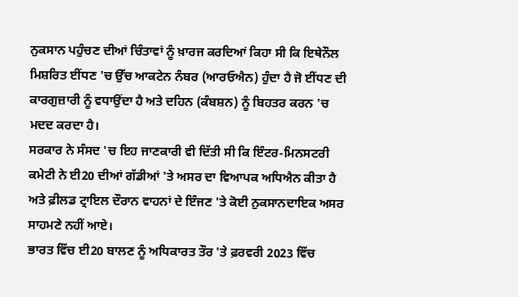ਨੁਕਸਾਨ ਪਹੁੰਚਣ ਦੀਆਂ ਚਿੰਤਾਵਾਂ ਨੂੰ ਖ਼ਾਰਜ ਕਰਦਿਆਂ ਕਿਹਾ ਸੀ ਕਿ ਇਥੇਨੌਲ ਮਿਸ਼ਰਿਤ ਈਂਧਣ 'ਚ ਉੱਚ ਆਕਟੇਨ ਨੰਬਰ (ਆਰਓਐਨ) ਹੁੰਦਾ ਹੈ ਜੋ ਈਂਧਣ ਦੀ ਕਾਰਗੁਜ਼ਾਰੀ ਨੂੰ ਵਧਾਉਂਦਾ ਹੈ ਅਤੇ ਦਹਿਨ (ਕੰਬਸ਼ਨ) ਨੂੰ ਬਿਹਤਰ ਕਰਨ 'ਚ ਮਦਦ ਕਰਦਾ ਹੈ।
ਸਰਕਾਰ ਨੇ ਸੰਸਦ 'ਚ ਇਹ ਜਾਣਕਾਰੀ ਵੀ ਦਿੱਤੀ ਸੀ ਕਿ ਇੰਟਰ-ਮਿਨਸਟਰੀ ਕਮੇਟੀ ਨੇ ਈ20 ਦੀਆਂ ਗੱਡੀਆਂ 'ਤੇ ਅਸਰ ਦਾ ਵਿਆਪਕ ਅਧਿਐਨ ਕੀਤਾ ਹੈ ਅਤੇ ਫ਼ੀਲਡ ਟ੍ਰਾਇਲ ਦੌਰਾਨ ਵਾਹਨਾਂ ਦੇ ਇੰਜਣ 'ਤੇ ਕੋਈ ਨੁਕਸਾਨਦਾਇਕ ਅਸਰ ਸਾਹਮਣੇ ਨਹੀਂ ਆਏ।
ਭਾਰਤ ਵਿੱਚ ਈ20 ਬਾਲਣ ਨੂੰ ਅਧਿਕਾਰਤ ਤੌਰ 'ਤੇ ਫ਼ਰਵਰੀ 2023 ਵਿੱਚ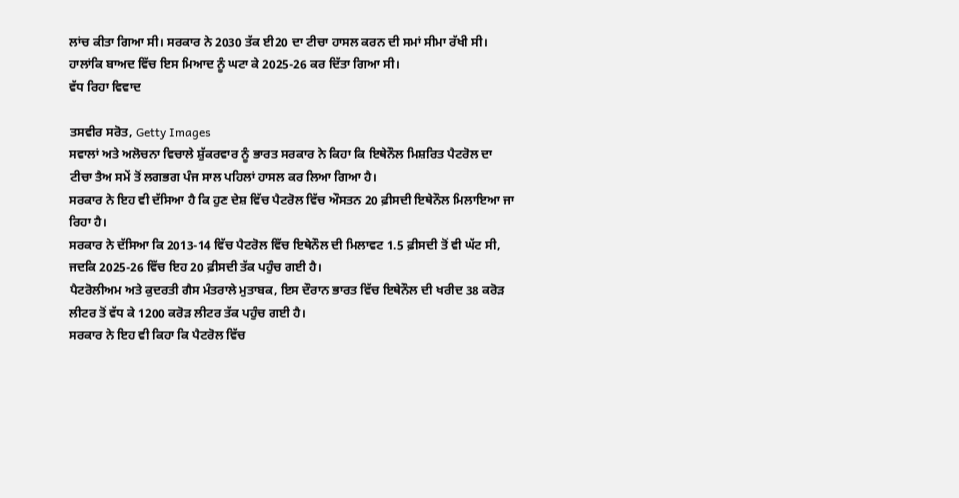ਲਾਂਚ ਕੀਤਾ ਗਿਆ ਸੀ। ਸਰਕਾਰ ਨੇ 2030 ਤੱਕ ਈ20 ਦਾ ਟੀਚਾ ਹਾਸਲ ਕਰਨ ਦੀ ਸਮਾਂ ਸੀਮਾ ਰੱਖੀ ਸੀ। ਹਾਲਾਂਕਿ ਬਾਅਦ ਵਿੱਚ ਇਸ ਮਿਆਦ ਨੂੰ ਘਟਾ ਕੇ 2025-26 ਕਰ ਦਿੱਤਾ ਗਿਆ ਸੀ।
ਵੱਧ ਰਿਹਾ ਵਿਵਾਦ

ਤਸਵੀਰ ਸਰੋਤ, Getty Images
ਸਵਾਲਾਂ ਅਤੇ ਅਲੋਚਨਾ ਵਿਚਾਲੇ ਸ਼ੁੱਕਰਵਾਰ ਨੂੰ ਭਾਰਤ ਸਰਕਾਰ ਨੇ ਕਿਹਾ ਕਿ ਇਥੇਨੌਲ ਮਿਸ਼ਰਿਤ ਪੈਟਰੋਲ ਦਾ ਟੀਚਾ ਤੈਅ ਸਮੇਂ ਤੋਂ ਲਗਭਗ ਪੰਜ ਸਾਲ ਪਹਿਲਾਂ ਹਾਸਲ ਕਰ ਲਿਆ ਗਿਆ ਹੈ।
ਸਰਕਾਰ ਨੇ ਇਹ ਵੀ ਦੱਸਿਆ ਹੈ ਕਿ ਹੁਣ ਦੇਸ਼ ਵਿੱਚ ਪੈਟਰੋਲ ਵਿੱਚ ਔਸਤਨ 20 ਫ਼ੀਸਦੀ ਇਥੇਨੌਲ ਮਿਲਾਇਆ ਜਾ ਰਿਹਾ ਹੈ।
ਸਰਕਾਰ ਨੇ ਦੱਸਿਆ ਕਿ 2013-14 ਵਿੱਚ ਪੈਟਰੋਲ ਵਿੱਚ ਇਥੇਨੌਲ ਦੀ ਮਿਲਾਵਟ 1.5 ਫ਼ੀਸਦੀ ਤੋਂ ਵੀ ਘੱਟ ਸੀ, ਜਦਕਿ 2025-26 ਵਿੱਚ ਇਹ 20 ਫ਼ੀਸਦੀ ਤੱਕ ਪਹੁੰਚ ਗਈ ਹੈ।
ਪੈਟਰੋਲੀਅਮ ਅਤੇ ਕੁਦਰਤੀ ਗੈਸ ਮੰਤਰਾਲੇ ਮੁਤਾਬਕ, ਇਸ ਦੌਰਾਨ ਭਾਰਤ ਵਿੱਚ ਇਥੇਨੌਲ ਦੀ ਖਰੀਦ 38 ਕਰੋੜ ਲੀਟਰ ਤੋਂ ਵੱਧ ਕੇ 1200 ਕਰੋੜ ਲੀਟਰ ਤੱਕ ਪਹੁੰਚ ਗਈ ਹੈ।
ਸਰਕਾਰ ਨੇ ਇਹ ਵੀ ਕਿਹਾ ਕਿ ਪੈਟਰੋਲ ਵਿੱਚ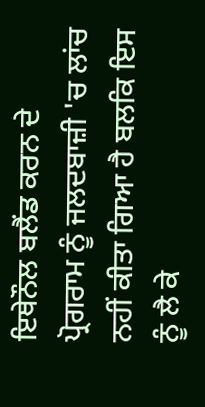ਇਥੇਨੌਲ ਬਲੈਂਡ ਕਰਨ ਦੇ ਪ੍ਰੋਗਰਾਮ ਨੂੰ ਜਲਦਬਾਜ਼ੀ 'ਚ ਲਾਂਚ ਨਹੀਂ ਕੀਤਾ ਗਿਆ ਹੈ ਬਲਕਿ ਇਸ ਨੂੰ ਲੈ ਕੇ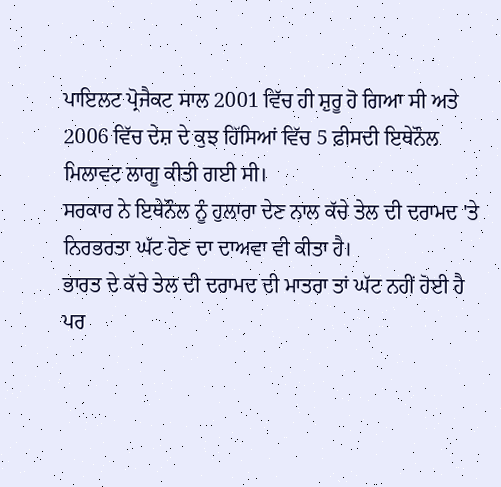ਪਾਇਲਟ ਪ੍ਰੋਜੈਕਟ ਸਾਲ 2001 ਵਿੱਚ ਹੀ ਸ਼ੁਰੂ ਹੋ ਗਿਆ ਸੀ ਅਤੇ 2006 ਵਿੱਚ ਦੇਸ਼ ਦੇ ਕੁਝ ਹਿੱਸਿਆਂ ਵਿੱਚ 5 ਫ਼ੀਸਦੀ ਇਥੇਨੌਲ ਮਿਲਾਵਟ ਲਾਗੂ ਕੀਤੀ ਗਈ ਸੀ।
ਸਰਕਾਰ ਨੇ ਇਥੇਨੌਲ ਨੂੰ ਹੁਲਾਰਾ ਦੇਣ ਨਾਲ ਕੱਚੇ ਤੇਲ ਦੀ ਦਰਾਮਦ 'ਤੇ ਨਿਰਭਰਤਾ ਘੱਟ ਹੋਣ ਦਾ ਦਾਅਵਾ ਵੀ ਕੀਤਾ ਹੈ।
ਭਾਰਤ ਦੇ ਕੱਚੇ ਤੇਲ ਦੀ ਦਰਾਮਦ ਦੀ ਮਾਤਰਾ ਤਾਂ ਘੱਟ ਨਹੀਂ ਹੋਈ ਹੈ ਪਰ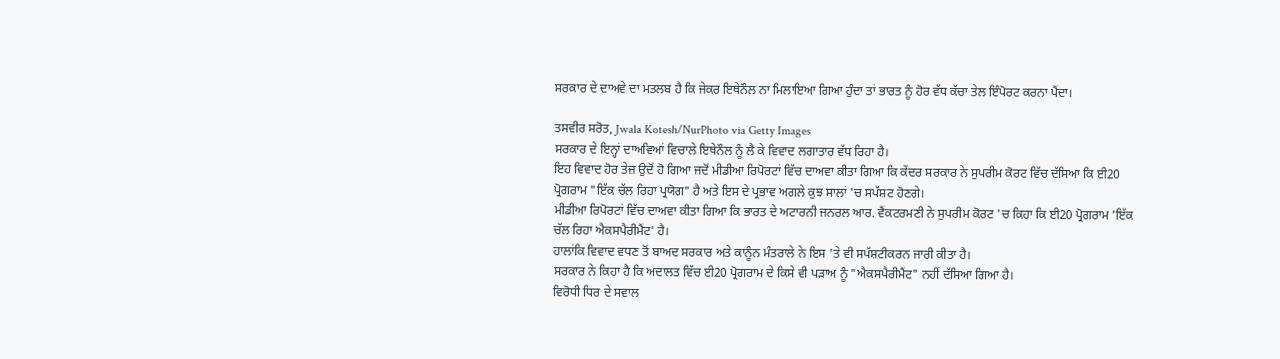ਸਰਕਾਰ ਦੇ ਦਾਅਵੇ ਦਾ ਮਤਲਬ ਹੈ ਕਿ ਜੇਕਰ ਇਥੇਨੌਲ ਨਾ ਮਿਲਾਇਆ ਗਿਆ ਹੁੰਦਾ ਤਾਂ ਭਾਰਤ ਨੂੰ ਹੋਰ ਵੱਧ ਕੱਚਾ ਤੇਲ ਇੰਪੋਰਟ ਕਰਨਾ ਪੈਂਦਾ।

ਤਸਵੀਰ ਸਰੋਤ, Jwala Kotesh/NurPhoto via Getty Images
ਸਰਕਾਰ ਦੇ ਇਨ੍ਹਾਂ ਦਾਅਵਿਆਂ ਵਿਚਾਲੇ ਇਥੇਨੌਲ ਨੂੰ ਲੈ ਕੇ ਵਿਵਾਦ ਲਗਾਤਾਰ ਵੱਧ ਰਿਹਾ ਹੈ।
ਇਹ ਵਿਵਾਦ ਹੋਰ ਤੇਜ਼ ਉਦੋਂ ਹੋ ਗਿਆ ਜਦੋਂ ਮੀਡੀਆ ਰਿਪੋਰਟਾਂ ਵਿੱਚ ਦਾਅਵਾ ਕੀਤਾ ਗਿਆ ਕਿ ਕੇਂਦਰ ਸਰਕਾਰ ਨੇ ਸੁਪਰੀਮ ਕੋਰਟ ਵਿੱਚ ਦੱਸਿਆ ਕਿ ਈ20 ਪ੍ਰੋਗਰਾਮ "ਇੱਕ ਚੱਲ ਰਿਹਾ ਪ੍ਰਯੋਗ" ਹੈ ਅਤੇ ਇਸ ਦੇ ਪ੍ਰਭਾਵ ਅਗਲੇ ਕੁਝ ਸਾਲਾਂ 'ਚ ਸਪੱਸ਼ਟ ਹੋਣਗੇ।
ਮੀਡੀਆ ਰਿਪੋਰਟਾਂ ਵਿੱਚ ਦਾਅਵਾ ਕੀਤਾ ਗਿਆ ਕਿ ਭਾਰਤ ਦੇ ਅਟਾਰਨੀ ਜਨਰਲ ਆਰ. ਵੈਂਕਟਰਮਣੀ ਨੇ ਸੁਪਰੀਮ ਕੋਰਟ 'ਚ ਕਿਹਾ ਕਿ ਈ20 ਪ੍ਰੋਗਰਾਮ 'ਇੱਕ ਚੱਲ ਰਿਹਾ ਐਕਸਪੈਰੀਮੈਂਟ' ਹੈ।
ਹਾਲਾਂਕਿ ਵਿਵਾਦ ਵਧਣ ਤੋਂ ਬਾਅਦ ਸਰਕਾਰ ਅਤੇ ਕਾਨੂੰਨ ਮੰਤਰਾਲੇ ਨੇ ਇਸ 'ਤੇ ਵੀ ਸਪੱਸ਼ਟੀਕਰਨ ਜਾਰੀ ਕੀਤਾ ਹੈ।
ਸਰਕਾਰ ਨੇ ਕਿਹਾ ਹੈ ਕਿ ਅਦਾਲਤ ਵਿੱਚ ਈ20 ਪ੍ਰੋਗਰਾਮ ਦੇ ਕਿਸੇ ਵੀ ਪੜਾਅ ਨੂੰ "ਐਕਸਪੈਰੀਮੈਂਟ" ਨਹੀਂ ਦੱਸਿਆ ਗਿਆ ਹੈ।
ਵਿਰੋਧੀ ਧਿਰ ਦੇ ਸਵਾਲ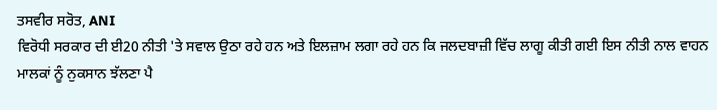ਤਸਵੀਰ ਸਰੋਤ, ANI
ਵਿਰੋਧੀ ਸਰਕਾਰ ਦੀ ਈ20 ਨੀਤੀ 'ਤੇ ਸਵਾਲ ਉਠਾ ਰਹੇ ਹਨ ਅਤੇ ਇਲਜ਼ਾਮ ਲਗਾ ਰਹੇ ਹਨ ਕਿ ਜਲਦਬਾਜ਼ੀ ਵਿੱਚ ਲਾਗੂ ਕੀਤੀ ਗਈ ਇਸ ਨੀਤੀ ਨਾਲ ਵਾਹਨ ਮਾਲਕਾਂ ਨੂੰ ਨੁਕਸਾਨ ਝੱਲਣਾ ਪੈ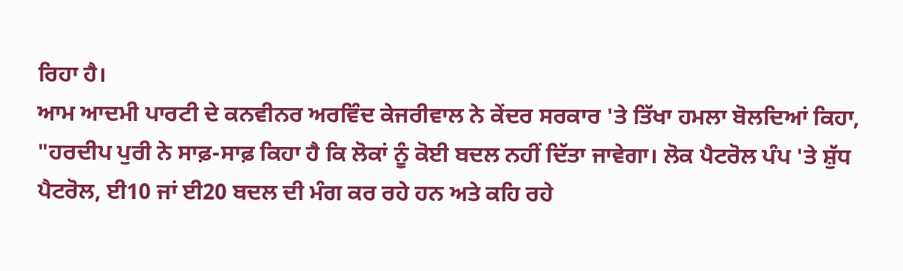ਰਿਹਾ ਹੈ।
ਆਮ ਆਦਮੀ ਪਾਰਟੀ ਦੇ ਕਨਵੀਨਰ ਅਰਵਿੰਦ ਕੇਜਰੀਵਾਲ ਨੇ ਕੇਂਦਰ ਸਰਕਾਰ 'ਤੇ ਤਿੱਖਾ ਹਮਲਾ ਬੋਲਦਿਆਂ ਕਿਹਾ, "ਹਰਦੀਪ ਪੁਰੀ ਨੇ ਸਾਫ਼-ਸਾਫ਼ ਕਿਹਾ ਹੈ ਕਿ ਲੋਕਾਂ ਨੂੰ ਕੋਈ ਬਦਲ ਨਹੀਂ ਦਿੱਤਾ ਜਾਵੇਗਾ। ਲੋਕ ਪੈਟਰੋਲ ਪੰਪ 'ਤੇ ਸ਼ੁੱਧ ਪੈਟਰੋਲ, ਈ10 ਜਾਂ ਈ20 ਬਦਲ ਦੀ ਮੰਗ ਕਰ ਰਹੇ ਹਨ ਅਤੇ ਕਹਿ ਰਹੇ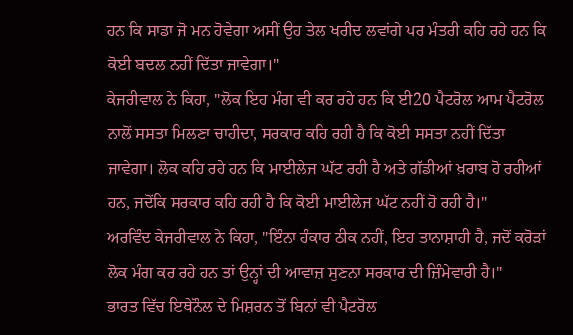ਹਨ ਕਿ ਸਾਡਾ ਜੋ ਮਨ ਹੋਵੇਗਾ ਅਸੀਂ ਉਹ ਤੇਲ ਖਰੀਦ ਲਵਾਂਗੇ ਪਰ ਮੰਤਰੀ ਕਹਿ ਰਹੇ ਹਨ ਕਿ ਕੋਈ ਬਦਲ ਨਹੀਂ ਦਿੱਤਾ ਜਾਵੇਗਾ।"
ਕੇਜਰੀਵਾਲ ਨੇ ਕਿਹਾ, "ਲੋਕ ਇਹ ਮੰਗ ਵੀ ਕਰ ਰਹੇ ਹਨ ਕਿ ਈ20 ਪੈਟਰੋਲ ਆਮ ਪੈਟਰੋਲ ਨਾਲੋਂ ਸਸਤਾ ਮਿਲਣਾ ਚਾਹੀਦਾ, ਸਰਕਾਰ ਕਹਿ ਰਹੀ ਹੈ ਕਿ ਕੋਈ ਸਸਤਾ ਨਹੀਂ ਦਿੱਤਾ ਜਾਵੇਗਾ। ਲੋਕ ਕਹਿ ਰਹੇ ਹਨ ਕਿ ਮਾਈਲੇਜ ਘੱਟ ਰਹੀ ਹੈ ਅਤੇ ਗੱਡੀਆਂ ਖ਼ਰਾਬ ਹੋ ਰਹੀਆਂ ਹਨ, ਜਦੋਂਕਿ ਸਰਕਾਰ ਕਹਿ ਰਹੀ ਹੈ ਕਿ ਕੋਈ ਮਾਈਲੇਜ ਘੱਟ ਨਹੀਂ ਹੋ ਰਹੀ ਹੈ।"
ਅਰਵਿੰਦ ਕੇਜਰੀਵਾਲ ਨੇ ਕਿਹਾ, "ਇੰਨਾ ਹੰਕਾਰ ਠੀਕ ਨਹੀਂ, ਇਹ ਤਾਨਾਸ਼ਾਹੀ ਹੈ, ਜਦੋਂ ਕਰੋੜਾਂ ਲੋਕ ਮੰਗ ਕਰ ਰਹੇ ਹਨ ਤਾਂ ਉਨ੍ਹਾਂ ਦੀ ਆਵਾਜ਼ ਸੁਣਨਾ ਸਰਕਾਰ ਦੀ ਜ਼ਿੰਮੇਵਾਰੀ ਹੈ।"
ਭਾਰਤ ਵਿੱਚ ਇਥੇਨੌਲ ਦੇ ਮਿਸ਼ਰਨ ਤੋਂ ਬਿਨਾਂ ਵੀ ਪੈਟਰੋਲ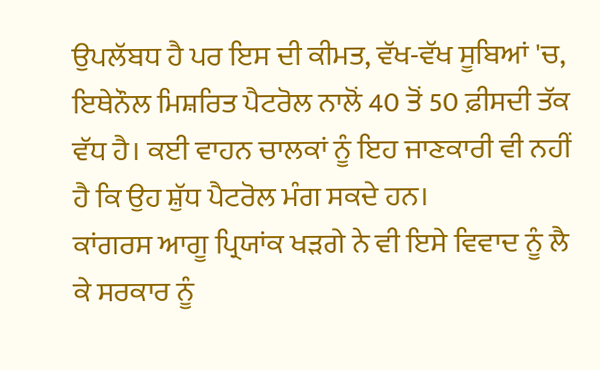ਉਪਲੱਬਧ ਹੈ ਪਰ ਇਸ ਦੀ ਕੀਮਤ, ਵੱਖ-ਵੱਖ ਸੂਬਿਆਂ 'ਚ, ਇਥੇਨੌਲ ਮਿਸ਼ਰਿਤ ਪੈਟਰੋਲ ਨਾਲੋਂ 40 ਤੋਂ 50 ਫ਼ੀਸਦੀ ਤੱਕ ਵੱਧ ਹੈ। ਕਈ ਵਾਹਨ ਚਾਲਕਾਂ ਨੂੰ ਇਹ ਜਾਣਕਾਰੀ ਵੀ ਨਹੀਂ ਹੈ ਕਿ ਉਹ ਸ਼ੁੱਧ ਪੈਟਰੋਲ ਮੰਗ ਸਕਦੇ ਹਨ।
ਕਾਂਗਰਸ ਆਗੂ ਪ੍ਰਿਯਾਂਕ ਖੜਗੇ ਨੇ ਵੀ ਇਸੇ ਵਿਵਾਦ ਨੂੰ ਲੈ ਕੇ ਸਰਕਾਰ ਨੂੰ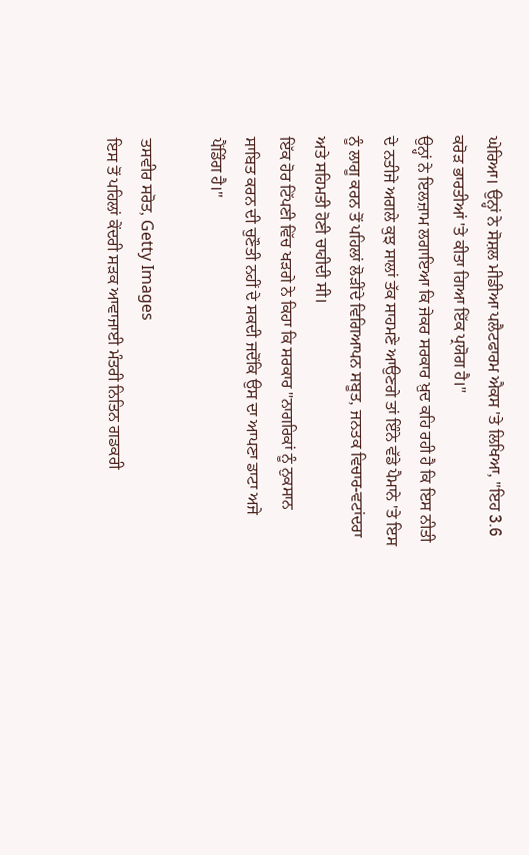ਘੇਰਿਆ। ਉਨ੍ਹਾਂ ਨੇ ਸੋਸ਼ਲ ਮੀਡੀਆ ਪਲੈਟਫਾਰਮ ਐਕਸ 'ਤੇ ਲਿਖਿਆ, "ਇਹ 3.6 ਕਰੋੜ ਭਾਰਤੀਆਂ 'ਤੇ ਕੀਤਾ ਗਿਆ ਇੱਕ ਪ੍ਰਯੋਗ ਹੈ।"
ਉਨ੍ਹਾਂ ਨੇ ਇਲਜ਼ਾਮ ਲਗਾਇਆ ਕਿ ਜੇਕਰ ਸਰਕਾਰ ਖ਼ੁਦ ਕਹਿ ਰਹੀ ਹੈ ਕਿ ਇਸ ਨੀਤੀ ਦੇ ਨਤੀਜੇ ਅਗਲੇ ਕੁਝ ਸਾਲਾਂ ਤੱਕ ਸਾਹਮਣੇ ਆਉਣਗੇ ਤਾਂ ਇੰਨੇ ਵੱਡੇ ਪੈਮਾਨੇ 'ਤੇ ਇਸ ਨੂੰ ਲਾਗੂ ਕਰਨ ਤੋਂ ਪਹਿਲਾਂ ਲੋੜੀਂਦੇ ਵਿਗਿਆਪਨ ਸਬੂਤ, ਜਨਤਕ ਵਿਚਾਰ-ਵਟਾਂਦਰਾ ਅਤੇ ਸਹਿਮਤੀ ਹੋਣੀ ਚਾਹੀਦੀ ਸੀ।
ਇੱਕ ਹੋਰ ਟਿੱਪਣੀ ਵਿੱਚ ਖੜਗੇ ਨੇ ਕਿਹਾ ਕਿ ਸਰਕਾਰ "ਨਾਗਰਿਕਾਂ ਨੂੰ ਨੁਕਸਾਨ ਸਾਬਿਤ ਕਰਨ ਦੀ ਚੁਣੌਤੀ ਨਹੀਂ ਦੇ ਸਕਦੀ ਜਦੋਂਕਿ ਉਸ ਦਾ ਆਪਣਾ ਡਾਟਾ ਅਜੇ ਪੈਂਡਿੰਗ ਹੈ।"

ਤਸਵੀਰ ਸਰੋਤ, Getty Images
ਇਸ ਤੋਂ ਪਹਿਲਾਂ ਕੇਂਦਰੀ ਸੜਕ ਆਵਾਜਾਈ ਮੰਤਰੀ ਨਿਤਿਨ ਗਡਕਰੀ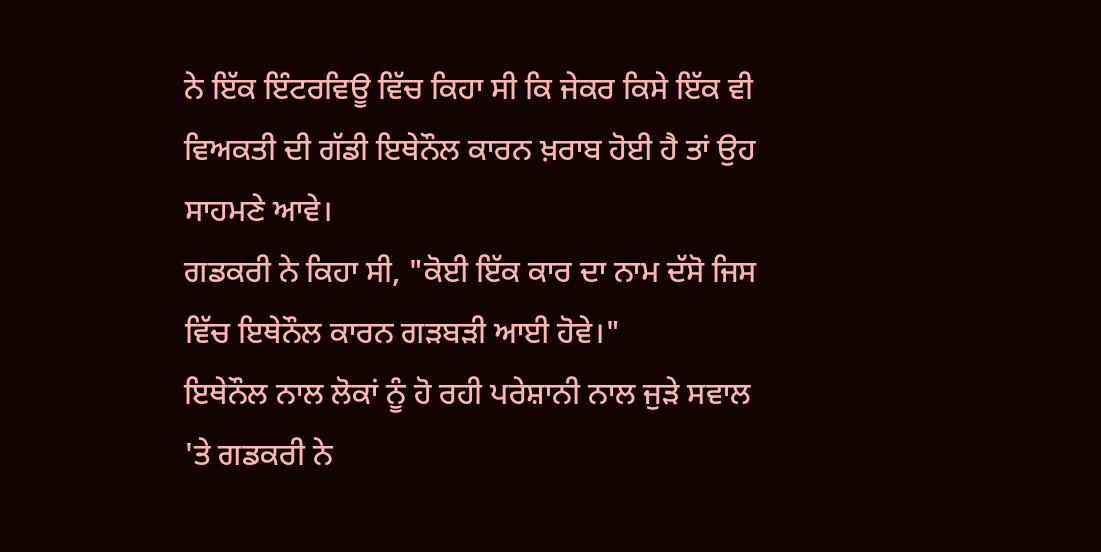ਨੇ ਇੱਕ ਇੰਟਰਵਿਊ ਵਿੱਚ ਕਿਹਾ ਸੀ ਕਿ ਜੇਕਰ ਕਿਸੇ ਇੱਕ ਵੀ ਵਿਅਕਤੀ ਦੀ ਗੱਡੀ ਇਥੇਨੌਲ ਕਾਰਨ ਖ਼ਰਾਬ ਹੋਈ ਹੈ ਤਾਂ ਉਹ ਸਾਹਮਣੇ ਆਵੇ।
ਗਡਕਰੀ ਨੇ ਕਿਹਾ ਸੀ, "ਕੋਈ ਇੱਕ ਕਾਰ ਦਾ ਨਾਮ ਦੱਸੋ ਜਿਸ ਵਿੱਚ ਇਥੇਨੌਲ ਕਾਰਨ ਗੜਬੜੀ ਆਈ ਹੋਵੇ।"
ਇਥੇਨੌਲ ਨਾਲ ਲੋਕਾਂ ਨੂੰ ਹੋ ਰਹੀ ਪਰੇਸ਼ਾਨੀ ਨਾਲ ਜੁੜੇ ਸਵਾਲ 'ਤੇ ਗਡਕਰੀ ਨੇ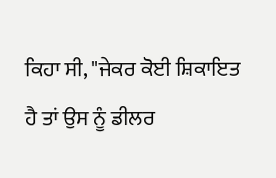ਕਿਹਾ ਸੀ, "ਜੇਕਰ ਕੋਈ ਸ਼ਿਕਾਇਤ ਹੈ ਤਾਂ ਉਸ ਨੂੰ ਡੀਲਰ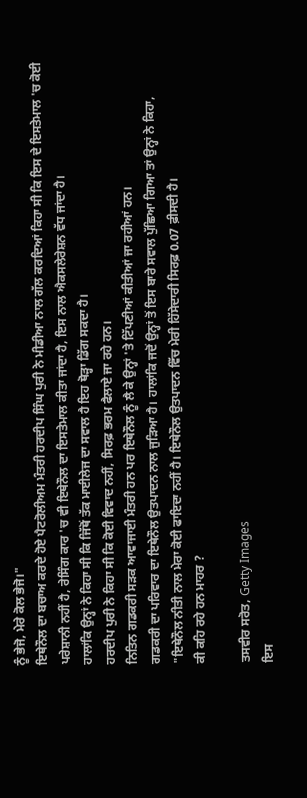ਨੂੰ ਭੇਜੋ, ਮੇਰੇ ਕੋਲ ਭੇਜੋ।"
ਇਥੇਨੌਲ ਦਾ ਬਚਾਅ ਕਰਦੇ ਹੋਏ ਪੈਟਰੋਲੀਅਮ ਮੰਤਰੀ ਹਰਦੀਪ ਸਿੰਘ ਪੁਰੀ ਨੇ ਮੀਡੀਆ ਨਾਲ ਗੱਲ ਕਰਦਿਆਂ ਕਿਹਾ ਸੀ ਕਿ ਇਸ ਦੇ ਇਸਤੇਮਾਲ 'ਚ ਕੋਈ ਪਰੇਸ਼ਾਨੀ ਨਹੀਂ ਹੈ, ਰੇਸਿੰਗ ਕਾਰ 'ਚ ਵੀ ਇਥੇਨੌਲ ਦਾ ਇਸਤੇਮਾਲ ਕੀਤਾ ਜਾਂਦਾ ਹੈ, ਇਸ ਨਾਲ ਐਕਸਲੇਰੇਸ਼ਨ ਵੱਧ ਜਾਂਦਾ ਹੈ।
ਹਾਲਾਂਕਿ ਉਨ੍ਹਾਂ ਨੇ ਕਿਹਾ ਸੀ ਕਿ ਜਿੱਥੋਂ ਤੱਕ ਮਾਈਲੇਜ ਦਾ ਸਵਾਲ ਹੈ ਇਹ ਥੋੜ੍ਹਾ ਡਿੱਗ ਸਕਦਾ ਹੈ।
ਹਰਦੀਪ ਪੁਰੀ ਨੇ ਕਿਹਾ ਸੀ ਕਿ ਕੋਈ ਵਿਵਾਦ ਨਹੀਂ, ਸਿਰਫ਼ ਭਰਮ ਫੈਲਾਏ ਜਾ ਰਹੇ ਹਨ।
ਨਿਤਿਨ ਗਡਕਰੀ ਸੜਕ ਆਵਾਜਾਈ ਮੰਤਰੀ ਹਨ ਪਰ ਇਥੇਨੌਲ ਨੂੰ ਲੈ ਕੇ ਉਨ੍ਹਾਂ 'ਤੇ ਟਿੱਪਣੀਆਂ ਕੀਤੀਆਂ ਜਾ ਰਹੀਆਂ ਹਨ।
ਗਡਕਰੀ ਦਾ ਪਰਿਵਾਰ ਦਾ ਇਥੇਨੌਲ ਉਤਪਾਦਨ ਨਾਲ ਜੁੜਿਆ ਹੈ। ਹਾਲਾਂਕਿ ਜਦੋਂ ਉਨ੍ਹਾਂ ਤੋਂ ਇਸ ਬਾਰੇ ਸਵਾਲ ਪੁੱਛਿਆ ਗਿਆ ਤਾਂ ਉਨ੍ਹਾਂ ਨੇ ਕਿਹਾ, "ਇਥੇਨੌਲ ਨੀਤੀ ਨਾਲ ਮੇਰਾ ਕੋਈ ਫਾਇਦਾ ਨਹੀਂ ਹੈ। ਇਥੇਨੌਲ ਉਤਪਾਦਨ ਵਿੱਚ ਮੇਰੀ ਹਿੱਸੇਦਾਰੀ ਸਿਰਫ਼ 0.07 ਫ਼ੀਸਦੀ ਹੈ।
ਕੀ ਕਹਿ ਰਹੇ ਹਨ ਮਾਹਰ ?

ਤਸਵੀਰ ਸਰੋਤ, Getty Images
ਇਸ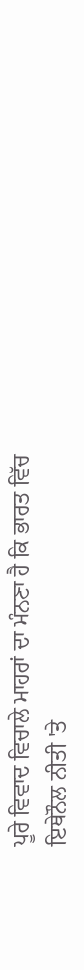ਪੂਰੇ ਵਿਵਾਦ ਵਿਚਾਲੇ ਮਾਹਰਾਂ ਦਾ ਮੰਨਣਾ ਹੈ ਕਿ ਭਾਰਤ ਵਿੱਚ ਇਥੇਨੌਲ ਨੀਤੀ 'ਤੇ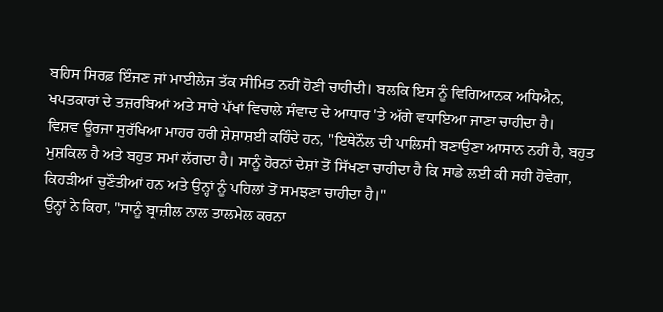ਬਹਿਸ ਸਿਰਫ਼ ਇੰਜਣ ਜਾਂ ਮਾਈਲੇਜ ਤੱਕ ਸੀਮਿਤ ਨਹੀਂ ਹੋਣੀ ਚਾਹੀਦੀ। ਬਲਕਿ ਇਸ ਨੂੰ ਵਿਗਿਆਨਕ ਅਧਿਐਨ, ਖਪਤਕਾਰਾਂ ਦੇ ਤਜ਼ਰਬਿਆਂ ਅਤੇ ਸਾਰੇ ਪੱਖਾਂ ਵਿਚਾਲੇ ਸੰਵਾਦ ਦੇ ਆਧਾਰ 'ਤੇ ਅੱਗੇ ਵਧਾਇਆ ਜਾਣਾ ਚਾਹੀਦਾ ਹੈ।
ਵਿਸ਼ਵ ਊਰਜਾ ਸੁਰੱਖਿਆ ਮਾਹਰ ਹਰੀ ਸ਼ੇਸ਼ਾਸ਼ਈ ਕਹਿੰਦੇ ਹਨ, "ਇਥੇਨੌਲ ਦੀ ਪਾਲਿਸੀ ਬਣਾਉਣਾ ਆਸਾਨ ਨਹੀਂ ਹੈ, ਬਹੁਤ ਮੁਸ਼ਕਿਲ ਹੈ ਅਤੇ ਬਹੁਤ ਸਮਾਂ ਲੱਗਦਾ ਹੈ। ਸਾਨੂੰ ਹੋਰਨਾਂ ਦੇਸ਼ਾਂ ਤੋਂ ਸਿੱਖਣਾ ਚਾਹੀਦਾ ਹੈ ਕਿ ਸਾਡੇ ਲਈ ਕੀ ਸਹੀ ਹੋਵੇਗਾ, ਕਿਹੜੀਆਂ ਚੁਣੌਤੀਆਂ ਹਨ ਅਤੇ ਉਨ੍ਹਾਂ ਨੂੰ ਪਹਿਲਾਂ ਤੋਂ ਸਮਝਣਾ ਚਾਹੀਦਾ ਹੈ।"
ਉਨ੍ਹਾਂ ਨੇ ਕਿਹਾ, "ਸਾਨੂੰ ਬ੍ਰਾਜ਼ੀਲ ਨਾਲ ਤਾਲਮੇਲ ਕਰਨਾ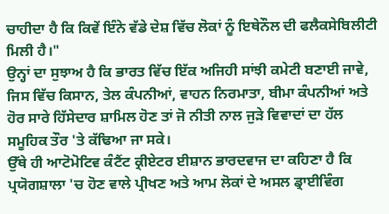ਚਾਹੀਦਾ ਹੈ ਕਿ ਕਿਵੇਂ ਇੰਨੇ ਵੱਡੇ ਦੇਸ਼ ਵਿੱਚ ਲੋਕਾਂ ਨੂੰ ਇਥੇਨੌਲ ਦੀ ਫਲੈਕਸੇਬਿਲੀਟੀ ਮਿਲੀ ਹੈ।"
ਉਨ੍ਹਾਂ ਦਾ ਸੁਝਾਅ ਹੈ ਕਿ ਭਾਰਤ ਵਿੱਚ ਇੱਕ ਅਜਿਹੀ ਸਾਂਝੀ ਕਮੇਟੀ ਬਣਾਈ ਜਾਵੇ, ਜਿਸ ਵਿੱਚ ਕਿਸਾਨ, ਤੇਲ ਕੰਪਨੀਆਂ, ਵਾਹਨ ਨਿਰਮਾਤਾ, ਬੀਮਾ ਕੰਪਨੀਆਂ ਅਤੇ ਹੋਰ ਸਾਰੇ ਹਿੱਸੇਦਾਰ ਸ਼ਾਮਿਲ ਹੋਣ ਤਾਂ ਜੋ ਨੀਤੀ ਨਾਲ ਜੁੜੇ ਵਿਵਾਦਾਂ ਦਾ ਹੱਲ ਸਮੂਹਿਕ ਤੌਰ 'ਤੇ ਕੱਢਿਆ ਜਾ ਸਕੇ।
ਉੱਥੇ ਹੀ ਆਟੋਮੋਟਿਵ ਕੰਟੈਂਟ ਕ੍ਰੀਏਟਰ ਈਸ਼ਾਨ ਭਾਰਦਵਾਜ ਦਾ ਕਹਿਣਾ ਹੈ ਕਿ ਪ੍ਰਯੋਗਸ਼ਾਲਾ 'ਚ ਹੋਣ ਵਾਲੇ ਪ੍ਰੀਖਣ ਅਤੇ ਆਮ ਲੋਕਾਂ ਦੇ ਅਸਲ ਡ੍ਰਾਈਵਿੰਗ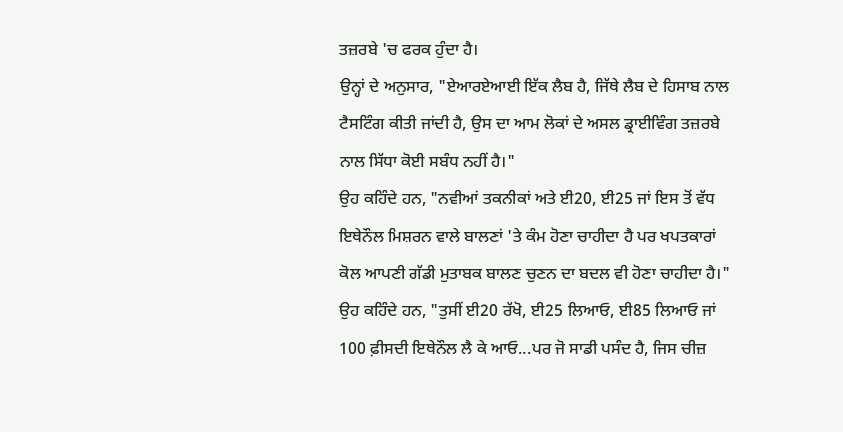ਤਜ਼ਰਬੇ 'ਚ ਫਰਕ ਹੁੰਦਾ ਹੈ।
ਉਨ੍ਹਾਂ ਦੇ ਅਨੁਸਾਰ, "ਏਆਰਏਆਈ ਇੱਕ ਲੈਬ ਹੈ, ਜਿੱਥੇ ਲੈਬ ਦੇ ਹਿਸਾਬ ਨਾਲ ਟੈਸਟਿੰਗ ਕੀਤੀ ਜਾਂਦੀ ਹੈ, ਉਸ ਦਾ ਆਮ ਲੋਕਾਂ ਦੇ ਅਸਲ ਡ੍ਰਾਈਵਿੰਗ ਤਜ਼ਰਬੇ ਨਾਲ ਸਿੱਧਾ ਕੋਈ ਸਬੰਧ ਨਹੀਂ ਹੈ।"
ਉਹ ਕਹਿੰਦੇ ਹਨ, "ਨਵੀਆਂ ਤਕਨੀਕਾਂ ਅਤੇ ਈ20, ਈ25 ਜਾਂ ਇਸ ਤੋਂ ਵੱਧ ਇਥੇਨੌਲ ਮਿਸ਼ਰਨ ਵਾਲੇ ਬਾਲਣਾਂ 'ਤੇ ਕੰਮ ਹੋਣਾ ਚਾਹੀਦਾ ਹੈ ਪਰ ਖਪਤਕਾਰਾਂ ਕੋਲ ਆਪਣੀ ਗੱਡੀ ਮੁਤਾਬਕ ਬਾਲਣ ਚੁਣਨ ਦਾ ਬਦਲ ਵੀ ਹੋਣਾ ਚਾਹੀਦਾ ਹੈ।"
ਉਹ ਕਹਿੰਦੇ ਹਨ, "ਤੁਸੀਂ ਈ20 ਰੱਖੋ, ਈ25 ਲਿਆਓ, ਈ85 ਲਿਆਓ ਜਾਂ 100 ਫ਼ੀਸਦੀ ਇਥੇਨੌਲ ਲੈ ਕੇ ਆਓ...ਪਰ ਜੋ ਸਾਡੀ ਪਸੰਦ ਹੈ, ਜਿਸ ਚੀਜ਼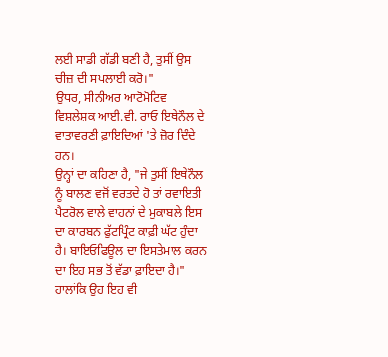ਲਈ ਸਾਡੀ ਗੱਡੀ ਬਣੀ ਹੈ, ਤੁਸੀਂ ਉਸ ਚੀਜ਼ ਦੀ ਸਪਲਾਈ ਕਰੋ।"
ਉਧਰ, ਸੀਨੀਅਰ ਆਟੋਮੋਟਿਵ ਵਿਸ਼ਲੇਸ਼ਕ ਆਈ.ਵੀ. ਰਾਓ ਇਥੇਨੌਲ ਦੇ ਵਾਤਾਵਰਣੀ ਫ਼ਾਇਦਿਆਂ 'ਤੇ ਜ਼ੋਰ ਦਿੰਦੇ ਹਨ।
ਉਨ੍ਹਾਂ ਦਾ ਕਹਿਣਾ ਹੈ, "ਜੇ ਤੁਸੀਂ ਇਥੇਨੌਲ ਨੂੰ ਬਾਲਣ ਵਜੋਂ ਵਰਤਦੇ ਹੋ ਤਾਂ ਰਵਾਇਤੀ ਪੈਟਰੋਲ ਵਾਲੇ ਵਾਹਨਾਂ ਦੇ ਮੁਕਾਬਲੇ ਇਸ ਦਾ ਕਾਰਬਨ ਫੁੱਟਪ੍ਰਿੰਟ ਕਾਫ਼ੀ ਘੱਟ ਹੁੰਦਾ ਹੈ। ਬਾਇਓਫਿਊਲ ਦਾ ਇਸਤੇਮਾਲ ਕਰਨ ਦਾ ਇਹ ਸਭ ਤੋਂ ਵੱਡਾ ਫ਼ਾਇਦਾ ਹੈ।"
ਹਾਲਾਂਕਿ ਉਹ ਇਹ ਵੀ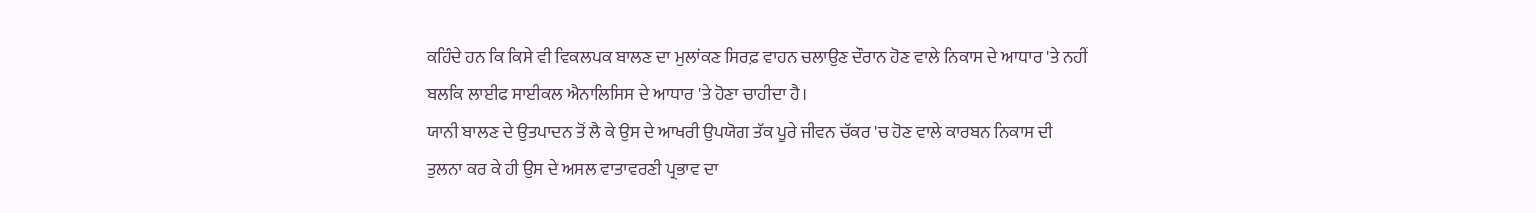ਕਹਿੰਦੇ ਹਨ ਕਿ ਕਿਸੇ ਵੀ ਵਿਕਲਪਕ ਬਾਲਣ ਦਾ ਮੁਲਾਂਕਣ ਸਿਰਫ਼ ਵਾਹਨ ਚਲਾਉਣ ਦੌਰਾਨ ਹੋਣ ਵਾਲੇ ਨਿਕਾਸ ਦੇ ਆਧਾਰ 'ਤੇ ਨਹੀਂ ਬਲਕਿ ਲਾਈਫ ਸਾਈਕਲ ਐਨਾਲਿਸਿਸ ਦੇ ਆਧਾਰ 'ਤੇ ਹੋਣਾ ਚਾਹੀਦਾ ਹੈ।
ਯਾਨੀ ਬਾਲਣ ਦੇ ਉਤਪਾਦਨ ਤੋਂ ਲੈ ਕੇ ਉਸ ਦੇ ਆਖਰੀ ਉਪਯੋਗ ਤੱਕ ਪੂਰੇ ਜੀਵਨ ਚੱਕਰ 'ਚ ਹੋਣ ਵਾਲੇ ਕਾਰਬਨ ਨਿਕਾਸ ਦੀ ਤੁਲਨਾ ਕਰ ਕੇ ਹੀ ਉਸ ਦੇ ਅਸਲ ਵਾਤਾਵਰਣੀ ਪ੍ਰਭਾਵ ਦਾ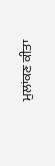ਮੁਲਾਂਕਣ ਕੀਤਾ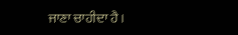ਜਾਣਾ ਚਾਹੀਦਾ ਹੈ।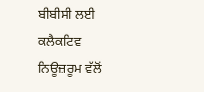ਬੀਬੀਸੀ ਲਈ ਕਲੈਕਟਿਵ ਨਿਊਜ਼ਰੂਮ ਵੱਲੋਂ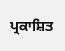ਪ੍ਰਕਾਸ਼ਿਤ